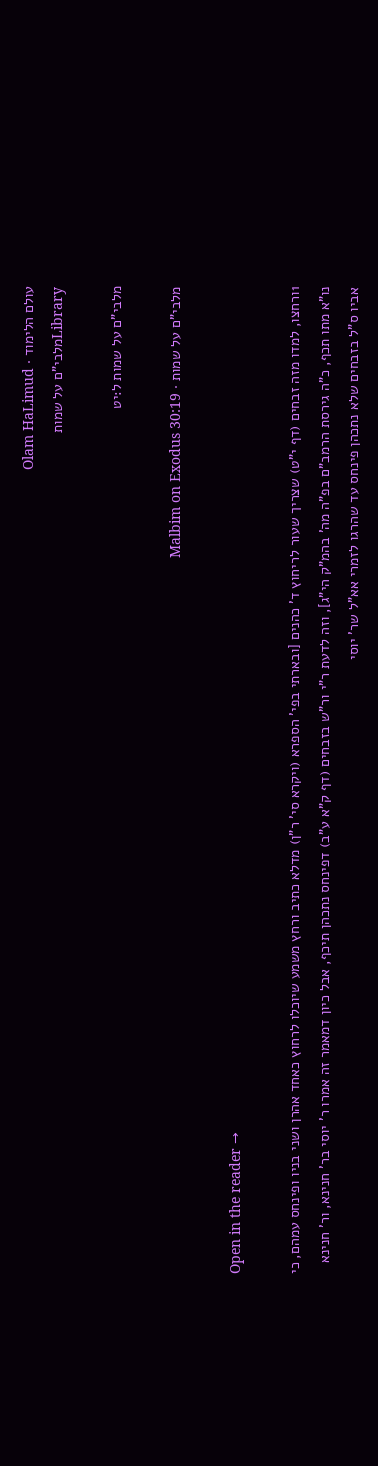עולם הלימוד · Olam HaLimud
Libraryמלבי"ם על שמות

מלבי"ם על שמות ל:יט

מלבי"ם על שמות · Malbim on Exodus 30:19

Open in the reader →

1ורחצו, למדו מזה זבחים (דף י"ט) שצריך שעור לריחוץ ד' כהנים [ובארתי בפי' הספרא (ויקרא סי' ר"ן) מדלא כתיב ורחץ משמע שיוכלו לרחוץ כאחד אהרן ושני בניו ופינחס עמהם, כי נו"א מתו תכף, כ"ה גירסת הרמב"ם בפ"ה מה' בהמ"ק הי"ג], וזה לדעת ר"י ור"ש בזבחים (דף ק"א ע"ב) דפינחס נתכהן תיכף, אבל כיון דמאמר זה אמרו ר' יוסי בר' חנינא, ור' חנינא אביו ס"ל בזבחים שלא נתכהן פינחס עד שהרגו לזמרי אא"ל שר' יוסי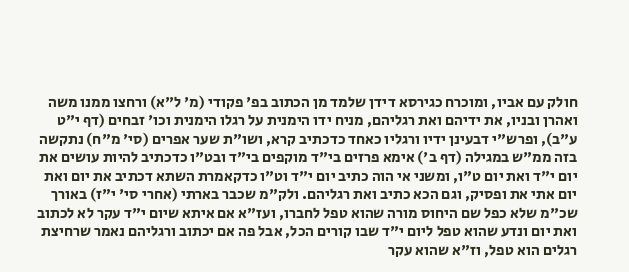חולק עם אביו, ומוכרח כגירסא דידן שלמד מן הכתוב בפ' פקודי (מ' ל"א) ורחצו ממנו משה ואהרן ובניו, את ידיהם ואת רגליהם, מניח ידו הימנית על רגלו הימנית וכו' זבחים (דף י"ט ע"ב), ופרש"י דבעינן ידיו ורגליו כאחד כדכתיב קרא, ושו"ת שער אפרים (סי' מ"ח) נתקשה בזה ממ"ש במגילה (דף ב') אימא פרזים בי"ד מוקפים בי"ד ובט"ו כדכתיב להיות עושים את יום י"ד ואת יום ט"ו, ומשני אי הוה כתיב יום י"ד וט"ו כדקאמרת השתא דכתיב את יום ואת יום אתי את ופסיק, וגם הכא כתיב ואת רגליהם. ולק"מ שכבר בארתי (אחרי סי' י"ז) באורך שכ"מ שלא כפל שם היחוס מורה שהוא טפל לחברו, ועז"א אם איתא שיום י"ד עקר לא לכתוב ואת יום ונדע שהוא טפל ליום י"ד שבו קורים הכל, אבל פה אם יכתוב ורגליהם נאמר שרחיצת רגלים הוא טפל, וז"א שהוא עקר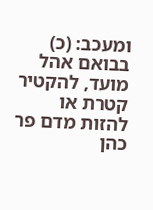ומעכב: (כ) בבואם אהל מועד, להקטיר קטרת או להזות מדם פר כהן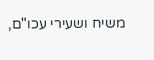משיח ושעירי עכו"ם,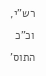רש"י, וכ"כ התוס'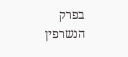בפרק הנשרפין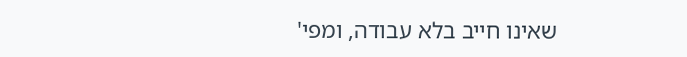שאינו חייב בלא עבודה, ומפי'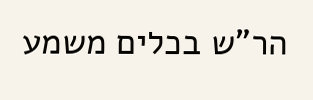הר"ש בכלים משמע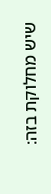שיש מחלוקת בזה: